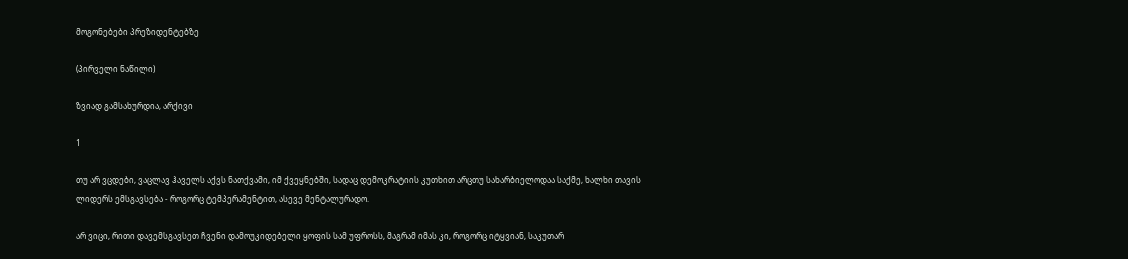მოგონებები პრეზიდენტებზე

(პირველი ნაწილი)

ზვიად გამსახურდია, არქივი

1

თუ არ ვცდები, ვაცლავ ჰაველს აქვს ნათქვამი, იმ ქვეყნებში, სადაც დემოკრატიის კუთხით არცთუ სახარბიელოდაა საქმე, ხალხი თავის ლიდერს ემსგავსება - როგორც ტემპერამენტით, ასევე მენტალურადო.

არ ვიცი, რითი დავემსგავსეთ ჩვენი დამოუკიდებელი ყოფის სამ უფროსს, მაგრამ იმას კი, როგორც იტყვიან, საკუთარ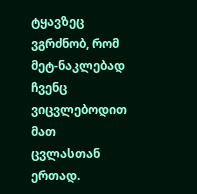ტყავზეც ვგრძნობ, რომ მეტ-ნაკლებად ჩვენც ვიცვლებოდით მათ ცვლასთან ერთად.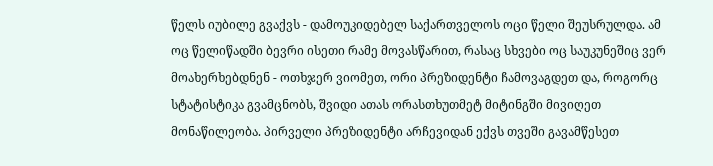წელს იუბილე გვაქვს - დამოუკიდებელ საქართველოს ოცი წელი შეუსრულდა. ამ ოც წელიწადში ბევრი ისეთი რამე მოვასწარით, რასაც სხვები ოც საუკუნეშიც ვერ მოახერხებდნენ - ოთხჯერ ვიომეთ, ორი პრეზიდენტი ჩამოვაგდეთ და, როგორც სტატისტიკა გვამცნობს, შვიდი ათას ორასთხუთმეტ მიტინგში მივიღეთ მონაწილეობა. პირველი პრეზიდენტი არჩევიდან ექვს თვეში გავამწესეთ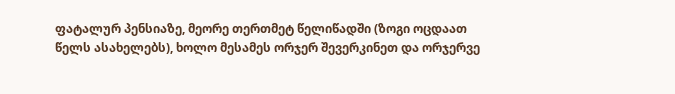ფატალურ პენსიაზე, მეორე თერთმეტ წელიწადში (ზოგი ოცდაათ წელს ასახელებს), ხოლო მესამეს ორჯერ შევერკინეთ და ორჯერვე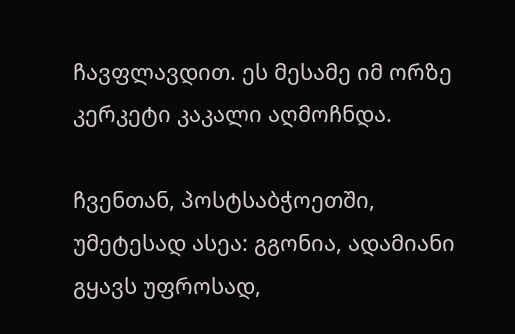ჩავფლავდით. ეს მესამე იმ ორზე კერკეტი კაკალი აღმოჩნდა.

ჩვენთან, პოსტსაბჭოეთში, უმეტესად ასეა: გგონია, ადამიანი გყავს უფროსად,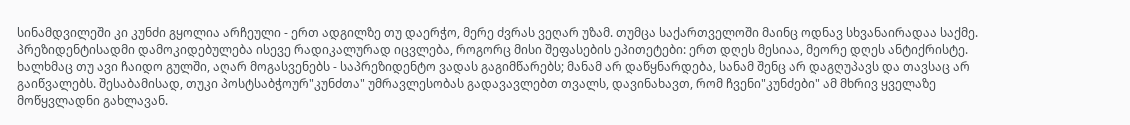სინამდვილეში კი კუნძი გყოლია არჩეული - ერთ ადგილზე თუ დაერჭო, მერე ძვრას ვეღარ უზამ. თუმცა საქართველოში მაინც ოდნავ სხვანაირადაა საქმე. პრეზიდენტისადმი დამოკიდებულება ისევე რადიკალურად იცვლება, როგორც მისი შეფასების ეპითეტები: ერთ დღეს მესიაა, მეორე დღეს ანტიქრისტე. ხალხმაც თუ ავი ჩაიდო გულში, აღარ მოგასვენებს - საპრეზიდენტო ვადას გაგიმწარებს; მანამ არ დაწყნარდება, სანამ შენც არ დაგღუპავს და თავსაც არ გაიწვალებს. შესაბამისად, თუკი პოსტსაბჭოურ"კუნძთა" უმრავლესობას გადავავლებთ თვალს, დავინახავთ, რომ ჩვენი"კუნძები" ამ მხრივ ყველაზე მოწყვლადნი გახლავან.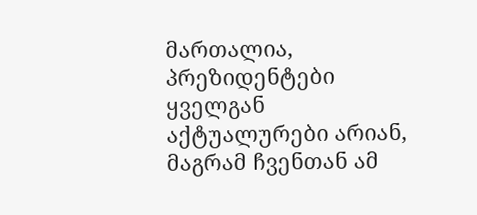მართალია, პრეზიდენტები ყველგან აქტუალურები არიან, მაგრამ ჩვენთან ამ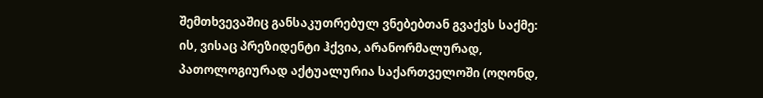შემთხვევაშიც განსაკუთრებულ ვნებებთან გვაქვს საქმე: ის, ვისაც პრეზიდენტი ჰქვია, არანორმალურად, პათოლოგიურად აქტუალურია საქართველოში (ოღონდ,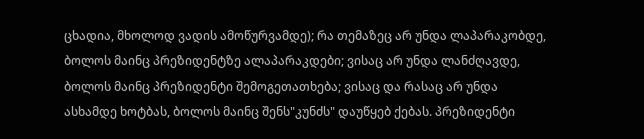ცხადია, მხოლოდ ვადის ამოწურვამდე); რა თემაზეც არ უნდა ლაპარაკობდე, ბოლოს მაინც პრეზიდენტზე ალაპარაკდები; ვისაც არ უნდა ლანძღავდე, ბოლოს მაინც პრეზიდენტი შემოგეთათხება; ვისაც და რასაც არ უნდა ასხამდე ხოტბას, ბოლოს მაინც შენს"კუნძს" დაუწყებ ქებას. პრეზიდენტი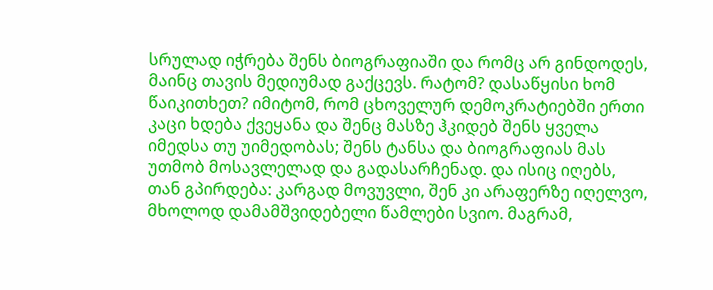სრულად იჭრება შენს ბიოგრაფიაში და რომც არ გინდოდეს, მაინც თავის მედიუმად გაქცევს. რატომ? დასაწყისი ხომ წაიკითხეთ? იმიტომ, რომ ცხოველურ დემოკრატიებში ერთი კაცი ხდება ქვეყანა და შენც მასზე ჰკიდებ შენს ყველა იმედსა თუ უიმედობას; შენს ტანსა და ბიოგრაფიას მას უთმობ მოსავლელად და გადასარჩენად. და ისიც იღებს, თან გპირდება: კარგად მოვუვლი, შენ კი არაფერზე იღელვო, მხოლოდ დამამშვიდებელი წამლები სვიო. მაგრამ,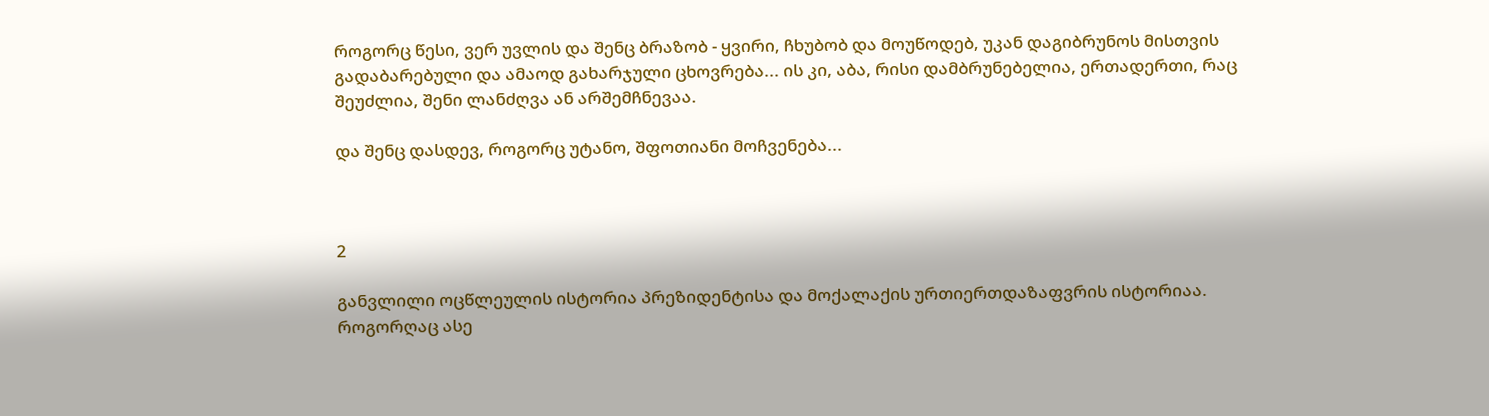როგორც წესი, ვერ უვლის და შენც ბრაზობ - ყვირი, ჩხუბობ და მოუწოდებ, უკან დაგიბრუნოს მისთვის გადაბარებული და ამაოდ გახარჯული ცხოვრება... ის კი, აბა, რისი დამბრუნებელია, ერთადერთი, რაც შეუძლია, შენი ლანძღვა ან არშემჩნევაა.

და შენც დასდევ, როგორც უტანო, შფოთიანი მოჩვენება...



2

განვლილი ოცწლეულის ისტორია პრეზიდენტისა და მოქალაქის ურთიერთდაზაფვრის ისტორიაა. როგორღაც ასე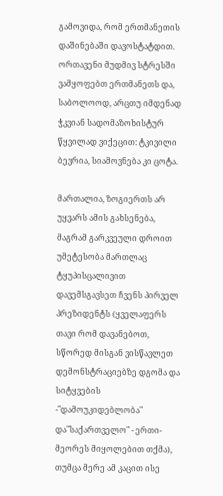გამოვიდა, რომ ერთმანეთის დაშინებაში დავოსტატდით. ორთავენი მუდმივ სტრესში ვამყოფებთ ერთმანეთს და, საბოლოოდ, არცთუ იმდენად ჭკვიან სადომაზოხისტურ წყვილად ვიქეცით: ტკივილი ბევრია, სიამოვნება კი ცოტა.

მართალია, ზოგიერთს არ უყვარს ამის გახსენება, მაგრამ გარკვეული დროით უმეტესობა მართლაც ტყუპისცალივით დავემსგავსეთ ჩვენს პირველ პრეზიდენტს (ყველაფერს თავი რომ დავანებოთ, სწორედ მისგან ვისწავლეთ დემონსტრაციებზე დგომა და სიტყვების -"დამოუკიდებლობა" და"საქართველო" - ერთი-მეორეს მიყოლებით თქმა), თუმცა მერე ამ კაცით ისე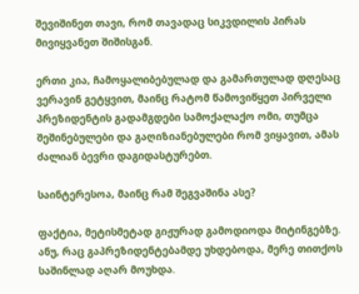შევიშინეთ თავი, რომ თავადაც სიკვდილის პირას მივიყვანეთ შიშისგან.

ერთი კია, ჩამოყალიბებულად და გამართულად დღესაც ვერავინ გეტყვით, მაინც რატომ წამოვიწყეთ პირველი პრეზიდენტის გადამგდები სამოქალაქო ომი, თუმცა შეშინებულები და გაღიზიანებულები რომ ვიყავით, ამას ძალიან ბევრი დაგიდასტურებთ.

საინტერესოა, მაინც რამ შეგვაშინა ასე?

ფაქტია, მეტისმეტად გიჟურად გამოდიოდა მიტინგებზე. ანუ, რაც გაპრეზიდენტებამდე უხდებოდა, მერე თითქოს საშინლად აღარ მოუხდა.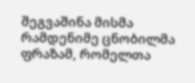შეგვაშინა მისმა რამდენიმე ცნობილმა ფრაზამ, რომელთა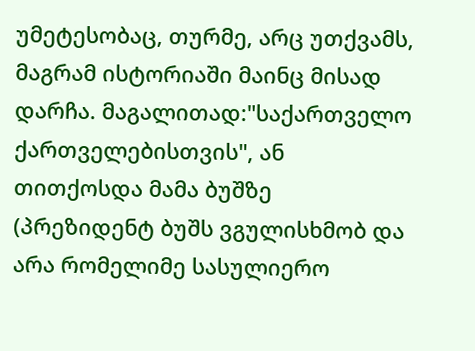უმეტესობაც, თურმე, არც უთქვამს, მაგრამ ისტორიაში მაინც მისად დარჩა. მაგალითად:"საქართველო ქართველებისთვის", ან  თითქოსდა მამა ბუშზე (პრეზიდენტ ბუშს ვგულისხმობ და არა რომელიმე სასულიერო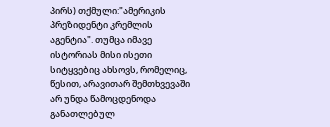პირს) თქმული:"ამერიკის პრეზიდენტი კრემლის აგენტია". თუმცა იმავე ისტორიას მისი ისეთი სიტყვებიც ახსოვს, რომელიც, წესით, არავითარ შემთხვევაში არ უნდა წამოცდენოდა განათლებულ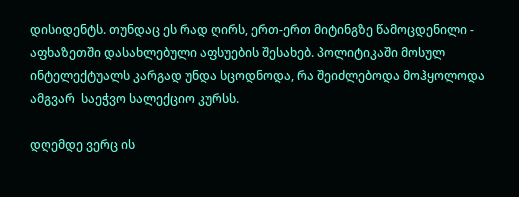დისიდენტს. თუნდაც ეს რად ღირს, ერთ-ერთ მიტინგზე წამოცდენილი - აფხაზეთში დასახლებული აფსუების შესახებ. პოლიტიკაში მოსულ ინტელექტუალს კარგად უნდა სცოდნოდა, რა შეიძლებოდა მოჰყოლოდა ამგვარ  საეჭვო სალექციო კურსს.

დღემდე ვერც ის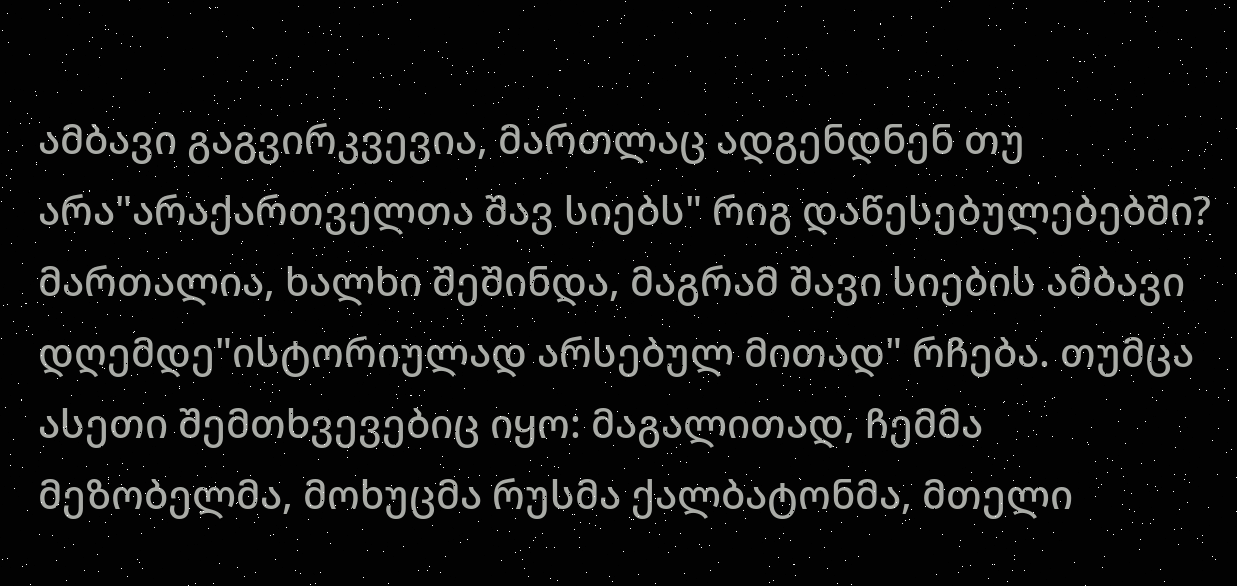ამბავი გაგვირკვევია, მართლაც ადგენდნენ თუ არა"არაქართველთა შავ სიებს" რიგ დაწესებულებებში? მართალია, ხალხი შეშინდა, მაგრამ შავი სიების ამბავი დღემდე"ისტორიულად არსებულ მითად" რჩება. თუმცა ასეთი შემთხვევებიც იყო: მაგალითად, ჩემმა მეზობელმა, მოხუცმა რუსმა ქალბატონმა, მთელი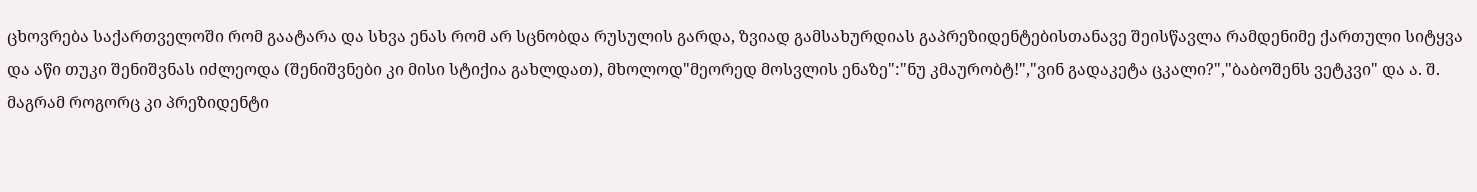ცხოვრება საქართველოში რომ გაატარა და სხვა ენას რომ არ სცნობდა რუსულის გარდა, ზვიად გამსახურდიას გაპრეზიდენტებისთანავე შეისწავლა რამდენიმე ქართული სიტყვა და აწი თუკი შენიშვნას იძლეოდა (შენიშვნები კი მისი სტიქია გახლდათ), მხოლოდ"მეორედ მოსვლის ენაზე":"ნუ კმაურობტ!","ვინ გადაკეტა ცკალი?","ბაბოშენს ვეტკვი" და ა. შ. მაგრამ როგორც კი პრეზიდენტი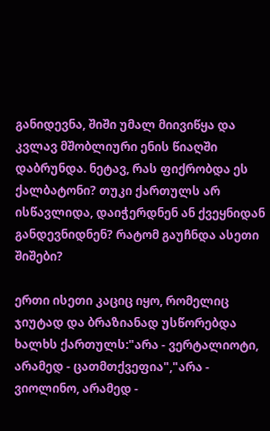განიდევნა, შიში უმალ მიივიწყა და კვლავ მშობლიური ენის წიაღში დაბრუნდა. ნეტავ, რას ფიქრობდა ეს ქალბატონი? თუკი ქართულს არ ისწავლიდა, დაიჭერდნენ ან ქვეყნიდან განდევნიდნენ? რატომ გაუჩნდა ასეთი შიშები?

ერთი ისეთი კაციც იყო, რომელიც ჯიუტად და ბრაზიანად უსწორებდა ხალხს ქართულს:"არა - ვერტალიოტი, არამედ - ცათმთქვეფია","არა - ვიოლინო, არამედ -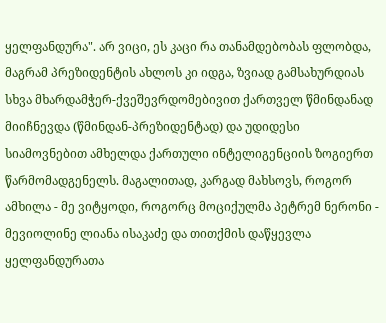ყელფანდურა". არ ვიცი, ეს კაცი რა თანამდებობას ფლობდა, მაგრამ პრეზიდენტის ახლოს კი იდგა, ზვიად გამსახურდიას სხვა მხარდამჭერ-ქვეშევრდომებივით ქართველ წმინდანად მიიჩნევდა (წმინდან-პრეზიდენტად) და უდიდესი სიამოვნებით ამხელდა ქართული ინტელიგენციის ზოგიერთ წარმომადგენელს. მაგალითად, კარგად მახსოვს, როგორ ამხილა - მე ვიტყოდი, როგორც მოციქულმა პეტრემ ნერონი - მევიოლინე ლიანა ისაკაძე და თითქმის დაწყევლა ყელფანდურათა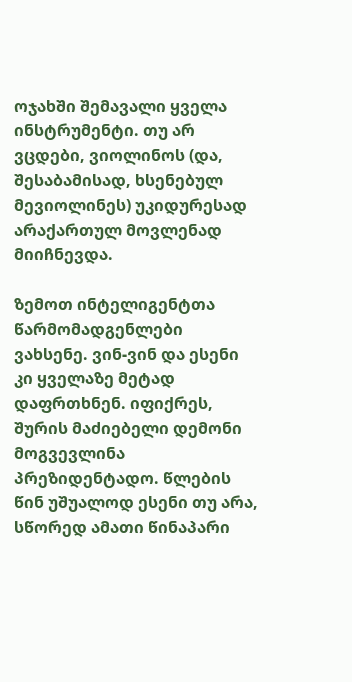ოჯახში შემავალი ყველა ინსტრუმენტი. თუ არ ვცდები, ვიოლინოს (და, შესაბამისად, ხსენებულ მევიოლინეს) უკიდურესად არაქართულ მოვლენად მიიჩნევდა.

ზემოთ ინტელიგენტთა წარმომადგენლები ვახსენე. ვინ-ვინ და ესენი კი ყველაზე მეტად დაფრთხნენ. იფიქრეს, შურის მაძიებელი დემონი მოგვევლინა პრეზიდენტადო. წლების წინ უშუალოდ ესენი თუ არა, სწორედ ამათი წინაპარი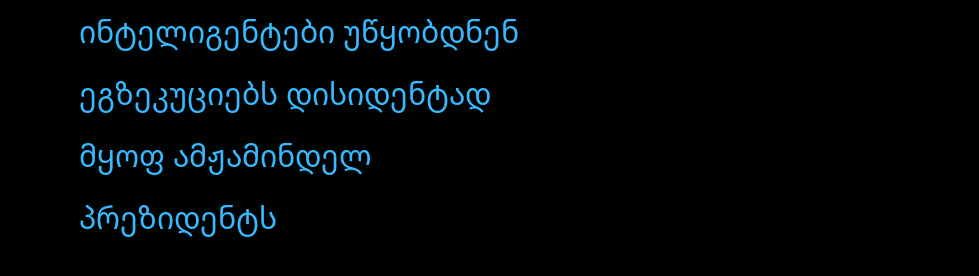ინტელიგენტები უწყობდნენ ეგზეკუციებს დისიდენტად მყოფ ამჟამინდელ პრეზიდენტს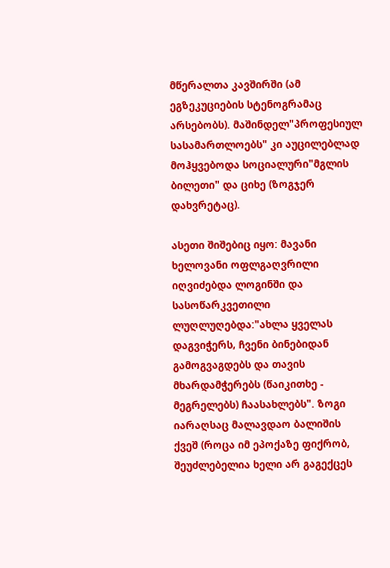მწერალთა კავშირში (ამ ეგზეკუციების სტენოგრამაც არსებობს). მაშინდელ"პროფესიულ სასამართლოებს" კი აუცილებლად მოჰყვებოდა სოციალური"მგლის ბილეთი" და ციხე (ზოგჯერ  დახვრეტაც).

ასეთი შიშებიც იყო: მავანი ხელოვანი ოფლგაღვრილი იღვიძებდა ლოგინში და სასოწარკვეთილი ლუღლუღებდა:"ახლა ყველას დაგვიჭერს, ჩვენი ბინებიდან გამოგვაგდებს და თავის მხარდამჭერებს (წაიკითხე - მეგრელებს) ჩაასახლებს". ზოგი იარაღსაც მალავდაო ბალიშის ქვეშ (როცა იმ ეპოქაზე ფიქრობ, შეუძლებელია ხელი არ გაგექცეს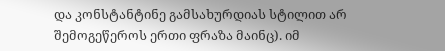და კონსტანტინე გამსახურდიას სტილით არ შემოგეწეროს ერთი ფრაზა მაინც). იმ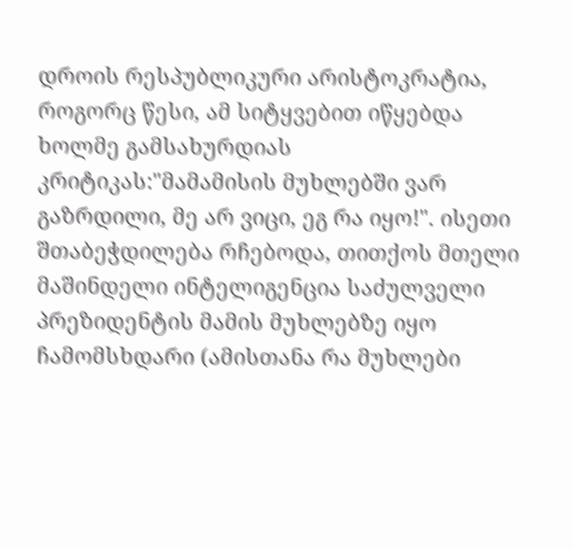დროის რესპუბლიკური არისტოკრატია, როგორც წესი, ამ სიტყვებით იწყებდა ხოლმე გამსახურდიას კრიტიკას:"მამამისის მუხლებში ვარ გაზრდილი, მე არ ვიცი, ეგ რა იყო!". ისეთი შთაბეჭდილება რჩებოდა, თითქოს მთელი მაშინდელი ინტელიგენცია საძულველი პრეზიდენტის მამის მუხლებზე იყო ჩამომსხდარი (ამისთანა რა მუხლები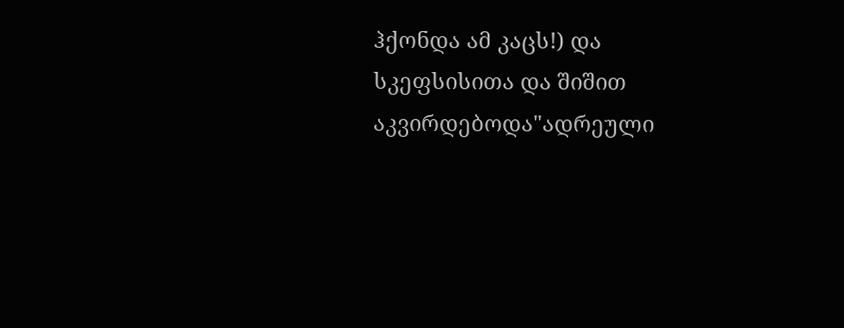ჰქონდა ამ კაცს!) და სკეფსისითა და შიშით აკვირდებოდა"ადრეული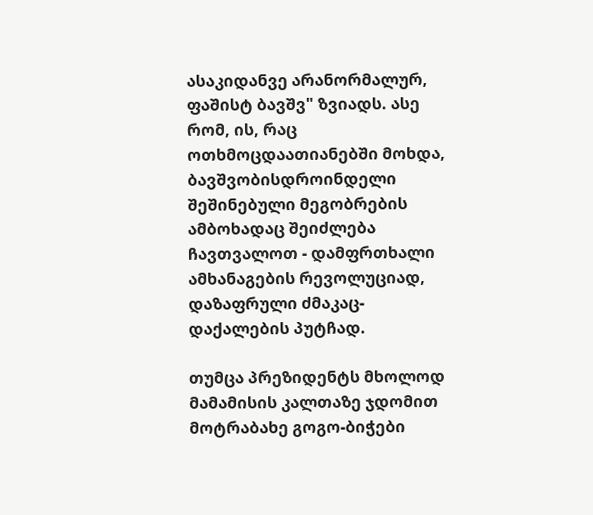ასაკიდანვე არანორმალურ, ფაშისტ ბავშვ" ზვიადს. ასე რომ, ის, რაც ოთხმოცდაათიანებში მოხდა, ბავშვობისდროინდელი შეშინებული მეგობრების ამბოხადაც შეიძლება ჩავთვალოთ - დამფრთხალი ამხანაგების რევოლუციად, დაზაფრული ძმაკაც-დაქალების პუტჩად.

თუმცა პრეზიდენტს მხოლოდ მამამისის კალთაზე ჯდომით მოტრაბახე გოგო-ბიჭები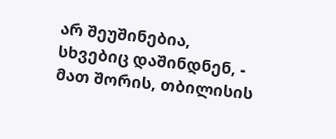არ შეუშინებია, სხვებიც დაშინდნენ, - მათ შორის, თბილისის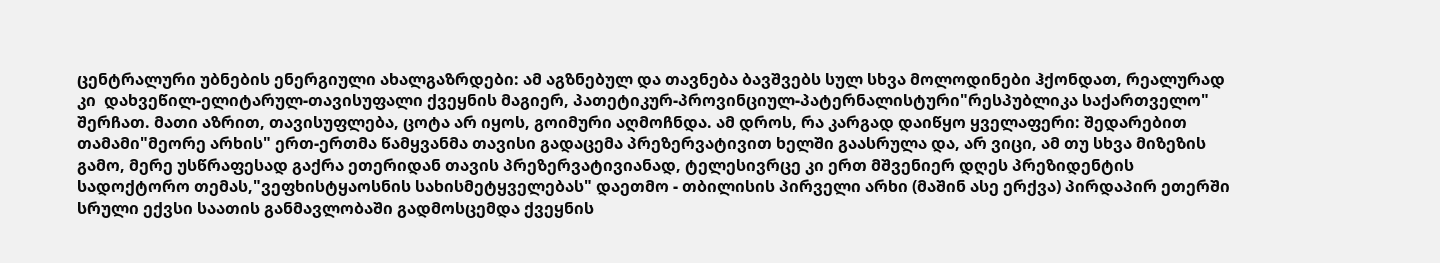ცენტრალური უბნების ენერგიული ახალგაზრდები: ამ აგზნებულ და თავნება ბავშვებს სულ სხვა მოლოდინები ჰქონდათ, რეალურად კი  დახვეწილ-ელიტარულ-თავისუფალი ქვეყნის მაგიერ, პათეტიკურ-პროვინციულ-პატერნალისტური"რესპუბლიკა საქართველო" შერჩათ. მათი აზრით, თავისუფლება, ცოტა არ იყოს, გოიმური აღმოჩნდა. ამ დროს, რა კარგად დაიწყო ყველაფერი: შედარებით თამამი"მეორე არხის" ერთ-ერთმა წამყვანმა თავისი გადაცემა პრეზერვატივით ხელში გაასრულა და, არ ვიცი, ამ თუ სხვა მიზეზის გამო, მერე უსწრაფესად გაქრა ეთერიდან თავის პრეზერვატივიანად, ტელესივრცე კი ერთ მშვენიერ დღეს პრეზიდენტის სადოქტორო თემას,"ვეფხისტყაოსნის სახისმეტყველებას" დაეთმო - თბილისის პირველი არხი (მაშინ ასე ერქვა) პირდაპირ ეთერში სრული ექვსი საათის განმავლობაში გადმოსცემდა ქვეყნის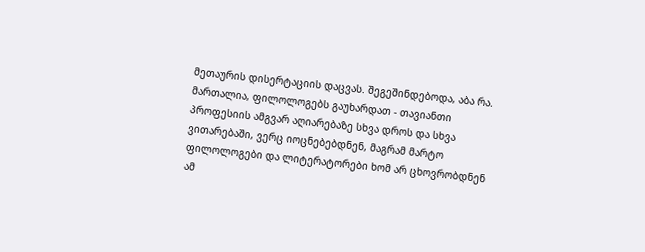მეთაურის დისერტაციის დაცვას. შეგეშინდებოდა, აბა რა. მართალია, ფილოლოგებს გაუხარდათ - თავიანთი პროფესიის ამგვარ აღიარებაზე სხვა დროს და სხვა ვითარებაში, ვერც იოცნებებდნენ, მაგრამ მარტო ფილოლოგები და ლიტერატორები ხომ არ ცხოვრობდნენ ამ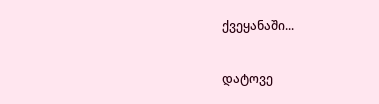ქვეყანაში...

დატოვე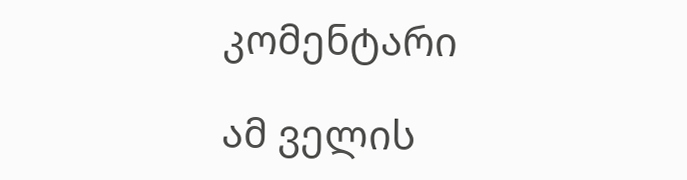კომენტარი

ამ ველის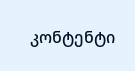კონტენტი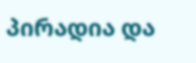პირადია და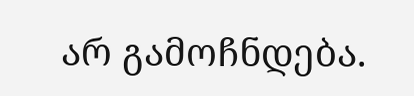არ გამოჩნდება.